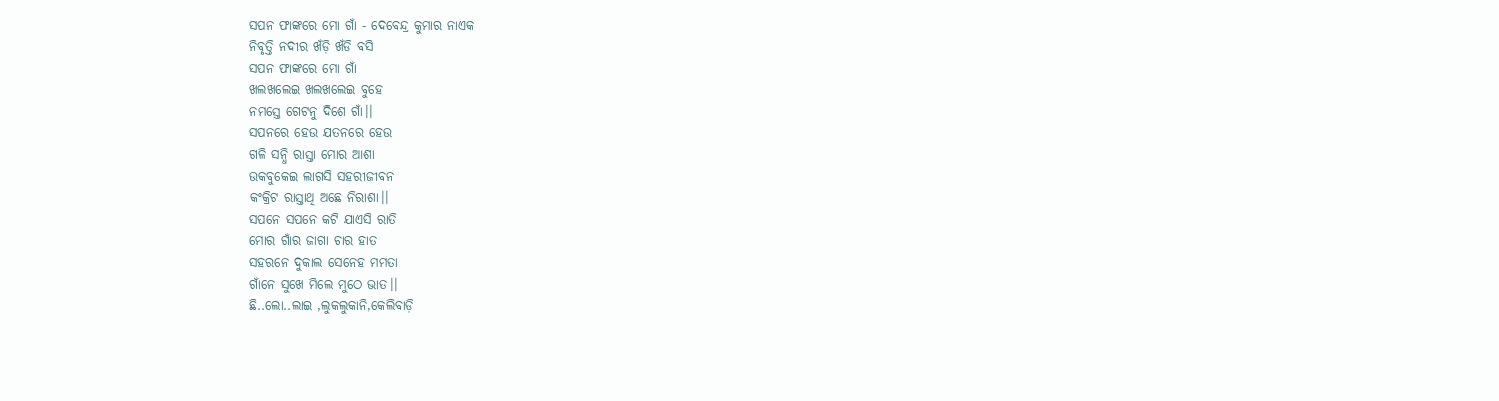ସପନ ଫାଙ୍କରେ ମୋ ଗାଁ - ଦେବେନ୍ଦ୍ର କୁମାର ନାଏକ
ନିବୃତ୍ତି ନଦୀର ଖଁଡ଼ି ଖଁଡି ବସି
ସପନ ଫାଙ୍କରେ ମୋ ଗାଁ
ଖଲଖଲେଇ ଖଲଖଲେଇ ବୁହେ
ନମସ୍ତେ ଗେଟନୁ ଦିଶେ ଗାଁ।।
ସପନରେ ହେଉ ଯତନରେ ହେଉ
ଗଳି ସନ୍ଧି ରାସ୍ତା ମୋର ଆଶା
ଉକବୁକେଇ ଲାଗସି ସହରୀଜୀବନ
କଂକ୍ରିଟ ରାସ୍ତାଥି ଅଛେ ନିରାଶା।।
ସପନେ ସପନେ କଟି ଯାଏସି ରାତି
ମୋର ଗାଁର ଜାଗା ଚାର ହାତ
ସହରନେ ଦୁକାଲ ସେନେହ ମମତା
ଗାଁନେ ସୁଖେ ମିଲେ ମୁଠେ ଭାତ।।
ଛି..ଲୋ..ଲାଇ ,ଲୁକଲୁକାନି,କେଲିବାଡ଼ି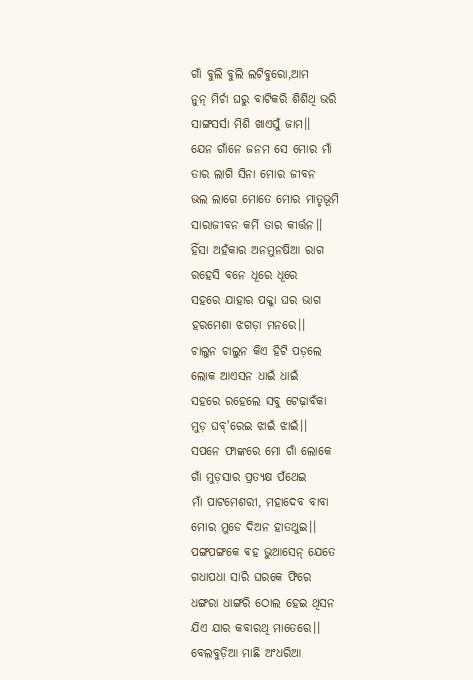ଗାଁ ବୁଲି ବୁଲି ଲଟିବୁରୋ,ଆମ
ନୁନ୍ ମିର୍ଚା ଘରୁ ବାଟିକରି ଶିଶିଥି ଭରି
ସାଙ୍ଗସର୍ସା ମିଶି ଖାଏସୁଁ ଜାମ।।
ଯେନ ଗାଁନେ ଜନମ ସେ ମୋର ମାଁ
ତାର ଲାଗି ସିନା ମୋର ଜୀବନ
ଭଲ ଲାଗେ ମୋତେ ମୋର ମାତୃଭୂମି
ସାରାଜୀବନ କର୍ମି ତାର କୀର୍ତ୍ତନ।।
ହିଁସା ଅହଁକାର ଅନମୁନଷିଆ ରାଗ
ରହେସି ବନେ ଧୂରେ ଧୂରେ
ସହରେ ଯାହାର ପକ୍କା ଘର ଭାଗ
ହରମେଶା ଝଗଡ଼ା ମନରେ।।
ଚାଲୁନ ଚାଲୁନ କିଏ ହିଟି ପଡ଼ଲେ
ଲୋକ ଆଏସନ ଧାଇଁ ଧାଇଁ
ସହରେ ରହେଲେ ସବୁ ଟେଢ଼ାବଁକା
ମୁଡ଼ ଘବ୍'ରେଇ ଝାଇଁ ଝାଇଁ।।
ସପନେ ଫାଙ୍କରେ ମୋ ଗାଁ ଲୋକେ
ଗାଁ ମୁଡ଼ସାର ପ୍ରତ୍ୟକ୍ଷ ପଁଥେଇ
ମାଁ ପାଟମେଶରୀ, ମହାଦେବ ବାବା
ମୋର ମୁଡେ ଦିଅନ ହାତଥୁଇ।।
ପଙ୍ଗପଙ୍ଗକେ ଵହ ଭୁଆସେନ୍ ଯେତେ
ଗଧାପଧା ସାରି ଘରକେ ଫିରେ
ଧଙ୍ଗରା ଧାଙ୍ଗରି ଠୋଲ ହେଇ ଥିସନ
ଯିଏ ଯାର କବାରଥି ମାତେରେ।।
ବେଲବୁଡ଼ିଆ ମାଛି ଅଂଧରିଆ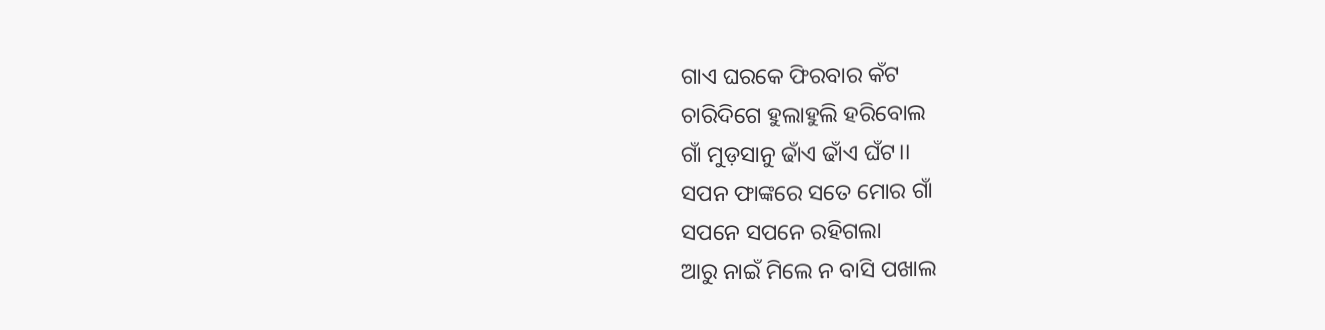ଗାଏ ଘରକେ ଫିରବାର କଁଟ
ଚାରିଦିଗେ ହୁଲାହୁଲି ହରିବୋଲ
ଗାଁ ମୁଡ଼ସାନୁ ଢାଁଏ ଢାଁଏ ଘଁଟ।।
ସପନ ଫାଙ୍କରେ ସତେ ମୋର ଗାଁ
ସପନେ ସପନେ ରହିଗଲା
ଆରୁ ନାଇଁ ମିଲେ ନ ବାସି ପଖାଲ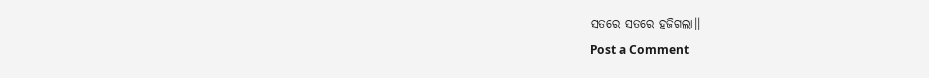ସତରେ ସତରେ ହଜିଗଲା।।
Post a Comment